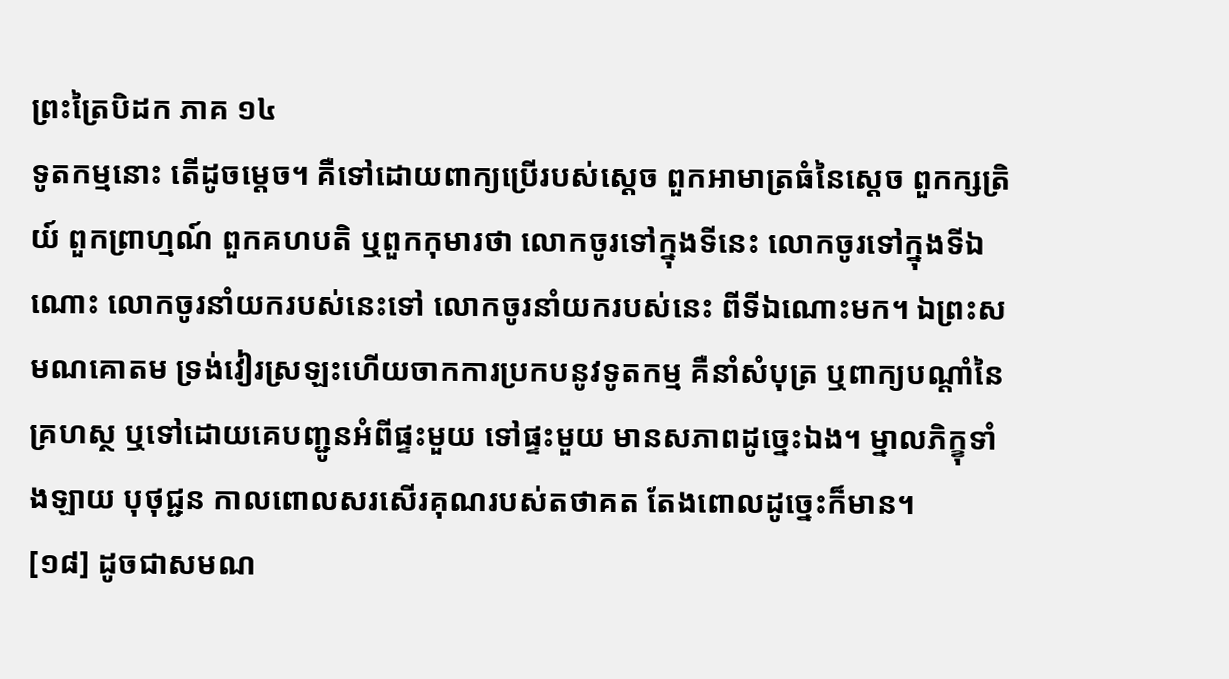ព្រះត្រៃបិដក ភាគ ១៤
ទូតកម្មនោះ តើដូចម្តេច។ គឺទៅដោយពាក្យប្រើរបស់ស្តេច ពួកអាមាត្រធំនៃស្តេច ពួកក្សត្រិយ៍ ពួកព្រាហ្មណ៍ ពួកគហបតិ ឬពួកកុមារថា លោកចូរទៅក្នុងទីនេះ លោកចូរទៅក្នុងទីឯណោះ លោកចូរនាំយករបស់នេះទៅ លោកចូរនាំយករបស់នេះ ពីទីឯណោះមក។ ឯព្រះសមណគោតម ទ្រង់វៀរស្រឡះហើយចាកការប្រកបនូវទូតកម្ម គឺនាំសំបុត្រ ឬពាក្យបណ្តាំនៃគ្រហស្ថ ឬទៅដោយគេបញ្ជូនអំពីផ្ទះមួយ ទៅផ្ទះមួយ មានសភាពដូច្នេះឯង។ ម្នាលភិក្ខុទាំងឡាយ បុថុជ្ជន កាលពោលសរសើរគុណរបស់តថាគត តែងពោលដូច្នេះក៏មាន។
[១៨] ដូចជាសមណ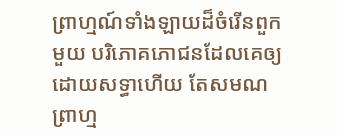ព្រាហ្មណ៍ទាំងឡាយដ៏ចំរើនពួកមួយ បរិភោគភោជនដែលគេឲ្យដោយសទ្ធាហើយ តែសមណព្រាហ្ម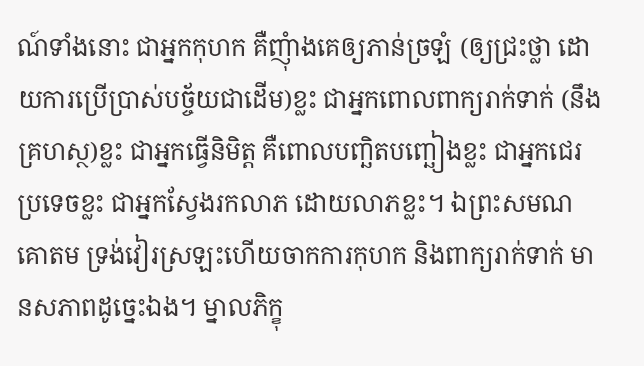ណ៍ទាំងនោះ ជាអ្នកកុហក គឺញុំាងគេឲ្យភាន់ច្រឡំ (ឲ្យជ្រះថ្លា ដោយការប្រើប្រាស់បច្ច័យជាដើម)ខ្លះ ជាអ្នកពោលពាក្យរាក់ទាក់ (នឹងគ្រហស្ថ)ខ្លះ ជាអ្នកធ្វើនិមិត្ត គឺពោលបញ្ឆិតបញ្ឆៀងខ្លះ ជាអ្នកជេរប្រទេចខ្លះ ជាអ្នកស្វែងរកលាភ ដោយលាភខ្លះ។ ឯព្រះសមណគោតម ទ្រង់វៀរស្រឡះហើយចាកការកុហក និងពាក្យរាក់ទាក់ មានសភាពដូច្នេះឯង។ ម្នាលភិក្ខុ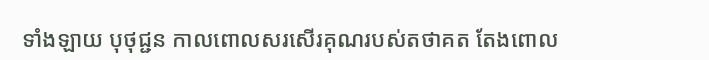ទាំងឡាយ បុថុជ្ជន កាលពោលសរសើរគុណរបស់តថាគត តែងពោល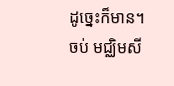ដូច្នេះក៏មាន។
ចប់ មជ្ឈិមសី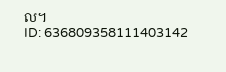ល។
ID: 636809358111403142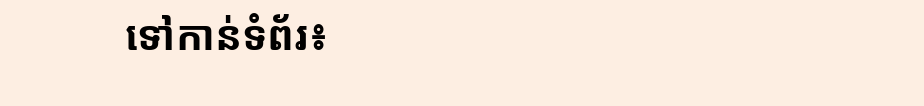ទៅកាន់ទំព័រ៖